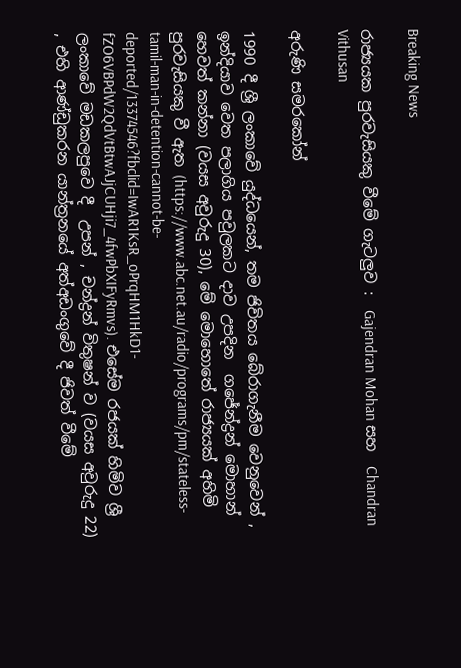Breaking News

රාජ්‍යයක පුරවැසියකු වීමේ ගැටලුව :  Gajendran Mohan සහ  Chandran Vithusan

අරුණි සමරකෝන්

1990 දී ශ්‍රී ලංකාවේ යුද්ධයෙන්, තම ජිවිතය බේරාගැනීම වෙනුවෙන් , ඉන්දියාව වෙත පලාගිය පවුලකට දාව උපදින  ගජේන්ද්‍රන් මොහාන් හෙවත් කන්නා (වයස අවුරුදු 30), මේ මොහොතේ රාජ්‍යයක් අහිමි පුරවැසියකු වී ඇත (https://www.abc.net.au/radio/programs/pm/stateless-tamil-man-in-detention-cannot-be-deported/13374546?fbclid=IwAR1KsR_oPrqHM1HkD1-fZO6VBPdW2QdVtBtwAJjCUHji7_4fwPbXIFyRmvs). එසේම රජයක් හිමිව ශ්‍රී ලංකාවේ මඩකලපුවෙ දී  උපන් , චන්ද්‍රන් විතුෂන් ව (වයස අවුරුදු 22) , එහි ආණ්ඩුකරන යාන්ත්‍රනයේ අත්අඩංගුවේ දී ජිවත් වීමේ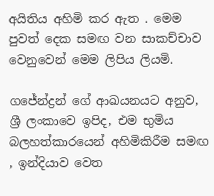අයිතිය අහිමි කර ඇත . මෙම පුවත් දෙක සමඟ වන සාකච්චාව වෙනුවෙන් මෙම ලිපිය ලියමි.

ගජේන්ද්‍රන් ගේ ආඛයනයට අනුව, ශ්‍රී ලංකාවෙ ඉපිද, එම භුමිය බලහත්කාරයෙන් අහිමිකිරීම සමඟ , ඉන්දියාව වෙත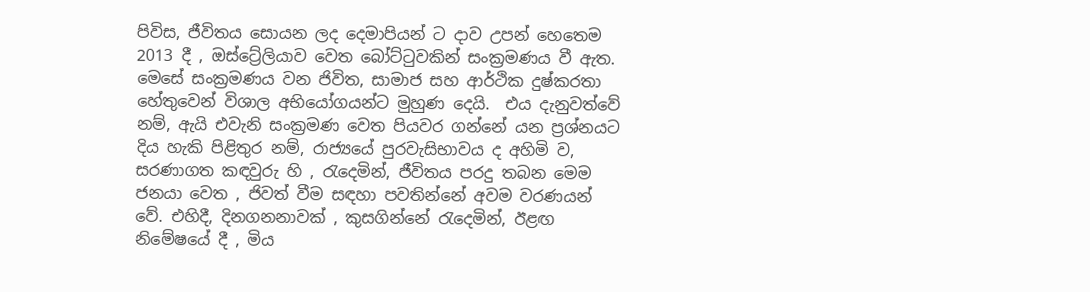පිවිස, ජීවිතය සොයන ලද දෙමාපියන් ට දාව උපන් හෙතෙම 2013 දී , ඔස්ට්‍රේලියාව වෙත බෝට්ටුවකින් සංක්‍රමණය වී ඇත. මෙසේ සංක්‍රමණය වන ජිවිත, සාමාජ සහ ආර්ථික දුෂ්කරතා හේතුවෙන් විශාල අභියෝගයන්ට මුහුණ දෙයි.  එය දැනුවත්වේ නම්, ඇයි එවැනි සංක්‍රමණ වෙත පියවර ගන්නේ යන ප්‍රශ්නයට දිය හැකි පිළිතුර නම්, රාජ්‍යයේ පුරවැසිභාවය ද අහිමි ව, සරණාගත කඳවුරු හි , රැදෙමින්, ජීවිතය පරදු තබන මෙම ජනයා වෙත , ජිවත් වීම සඳහා පවතින්නේ අවම වරණයන් වේ. එහිදී, දිනගනනාවක් , කුසගින්නේ රැදෙමින්, ඊළඟ නිමේෂයේ දී , මිය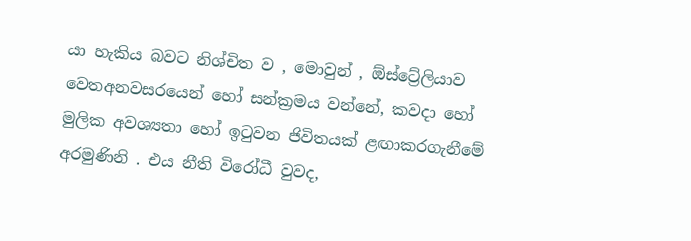යා හැකිය බවට නිශ්චිත ව , මොවුන් , ඕස්ට්‍රේලියාව වෙතඅනවසරයෙන් හෝ සන්ක්‍රමය වන්නේ, කවදා හෝ මුලික අවශ්‍යතා හෝ ඉටුවන ජිවිතයක් ළඟාකරගැනීමේ අරමුණිනි . එය නීති විරෝධී වුවද,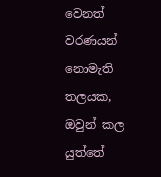වෙනත් වරණයන් නොමැති තලයක, ඔවුන් කල යුත්තේ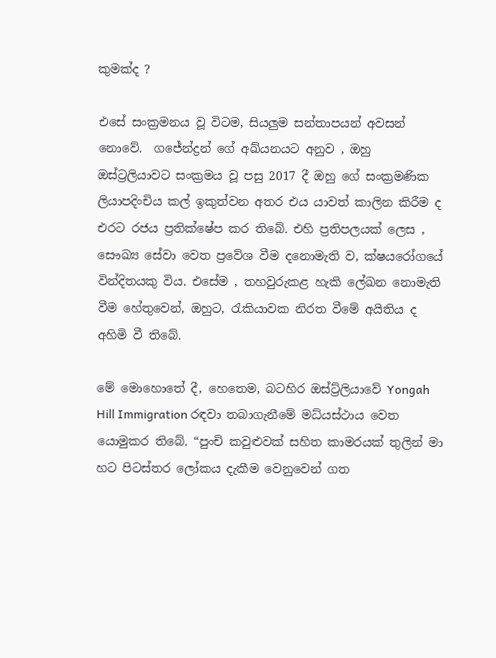කුමක්ද ?

එසේ සංක්‍රමනය වූ විටම, සියලුම සන්තාපයන් අවසන් නොවේ.  ගජේන්ද්‍රන් ගේ අඛ්යනයට අනුව , ඔහු ඔස්ට්‍රලියාවට සංක්‍රමය වූ පසු 2017 දී ඔහු ගේ සංක්‍රමණික ලියාපදිංචිය කල් ඉකුත්වන අතර එය යාවත් කාලින කිරීම ද එරට රජය ප්‍රතික්ෂේප කර තිබේ. එහි ප්‍රතිපලයක් ලෙස , සෞඛ්‍ය සේවා වෙත ප්‍රවේශ වීම දනොමැති ව, ක්ෂයරෝගයේ වින්දිතයකු විය. එසේම , තහවුරුකළ හැකි ලේඛන නොමැති වීම හේතුවෙන්, ඔහුට, රැකියාවක නිරත වීමේ අයිතිය ද අහිමි වී තිබේ.

මේ මොහොතේ දී, හෙතෙම, බටහිර ඔස්ට්‍ර්ලියාවේ Yongah Hill Immigration රඳවා තබාගැනීමේ මධ්යස්ථාය වෙත යොමුකර තිබේ. “පුංචි කවුළුවක් සහිත කාමරයක් තුලින් මා හට පිටස්තර ලෝකය දැකීම වෙනුවෙන් ගත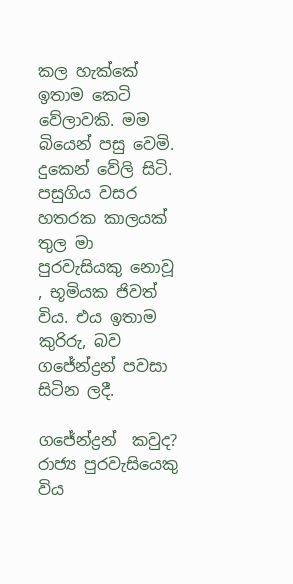කල හැක්කේ ඉතාම කෙටි වේලාවකි. මම බියෙන් පසු වෙමි. දුකෙන් වේලි සිටි. පසුගිය වසර හතරක කාලයක් තුල මා පුරවැසියකු නොවූ , භූමියක ජිවත් විය. එය ඉතාම කුරිරු, බව ගජේන්ද්‍රන් පවසා සිටින ලදී.

ගජේන්ද්‍රන්  කවුද? රාජ්‍ය පුරවැසියෙකු විය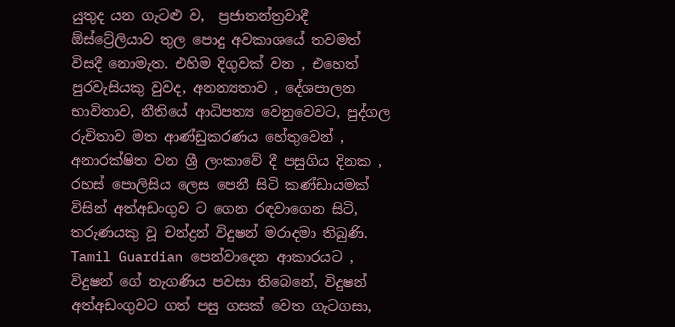යුතුද යන ගැටළු ව,  ප්‍රජාතන්ත්‍රවාදී ඕස්ට්‍රේලියාව තුල පොදු අවකාශයේ තවමත් විසදී නොමැත. එහිම දිගුවක් වන , එහෙත් පුරවැසියකු වුවද, අනන්‍යතාව , දේශපාලන භාවිතාව, නීතියේ ආධිපත්‍ය වෙනුවෙවට, පුද්ගල රුචිතාව මත ආණ්ඩුකරණය හේතුවෙන් , අනාරක්ෂිත වන ශ්‍රී ලංකාවේ දී පසුගිය දිනක , රහස් පොලිසිය ලෙස පෙනී සිටි කණ්ඩායමක් විසින් අත්අඩංගුව ට ගෙන රඳවාගෙන සිටි, තරුණයකු වූ චන්ද්‍රන් විදුෂන් මරාදමා තිබුණි. Tamil Guardian පෙන්වාදෙන ආකාරයට , විදුෂන් ගේ නැගණිය පවසා තිබෙනේ, විදුෂන් අත්අඩංගුවට ගත් පසු ගසක් වෙත ගැටගසා,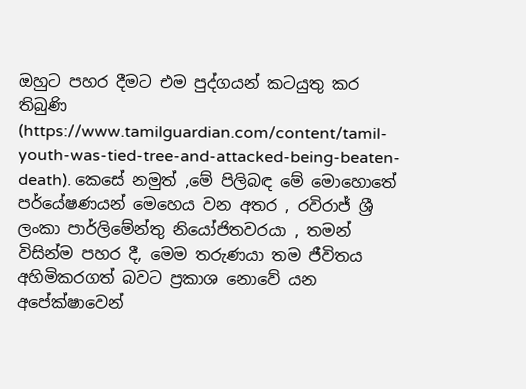ඔහුට පහර දීමට එම පුද්ගයන් කටයුතු කර තිබුණි (https://www.tamilguardian.com/content/tamil-youth-was-tied-tree-and-attacked-being-beaten-death). කෙසේ නමුත් ,මේ පිලිබඳ මේ මොහොතේ පර්යේෂණයන් මෙහෙය වන අතර , රවිරාජ් ශ්‍රී ලංකා පාර්ලිමේන්තු නියෝජිතවරයා , තමන් විසින්ම පහර දී, මෙම තරුණයා තම ජීවිතය අහිමිකරගත් බවට ප්‍රකාශ නොවේ යන අපේක්ෂාවෙන්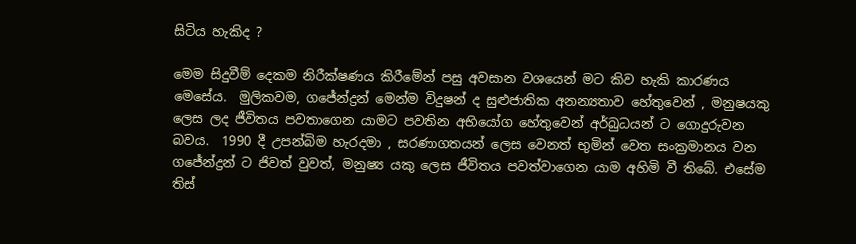සිටිය හැකිද ?

මෙම සිදුවීම් දෙකම නිරීක්ෂණය කිරීමේන් පසු අවසාන වශයෙන් මට කිව හැකි කාරණය මෙසේය.  මුලිකවම, ගජේන්ද්‍රන් මෙන්ම විදුෂන් ද සුළුජාතික අනන්‍යතාව හේතුවෙන් , මනුෂයකු ලෙස ලද ජීවිතය පවතාගෙන යාමට පවතින අභියෝග හේතුවෙන් අර්බුධයන් ට ගොදුරුවන බවය.  1990 දී උපන්බිම හැරදමා , සරණාගතයන් ලෙස වෙනත් භුමින් වෙත සංක්‍රමානය වන ගජේන්ද්‍රන් ට ජිවත් වුවත්, මනුෂ්‍ය යකු ලෙස ජීවිතය පවත්වාගෙන යාම අහිමි වී තිබේ. එසේම තිස්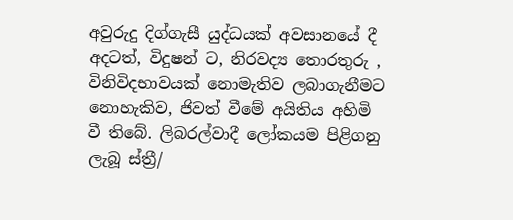අවුරුදු දිග්ගැසී යුද්ධයක් අවසානයේ දී අදටත්, විදුෂන් ට, නිරවද්‍ය තොරතුරු , විනිවිදභාවයක් නොමැතිව ලබාගැනීමට නොහැකිව, ජිවත් වීමේ අයිතිය අහිමි වී තිබේ. ලිබරල්වාදී ලෝකයම පිළිගනු ලැබූ ස්ත්‍රී/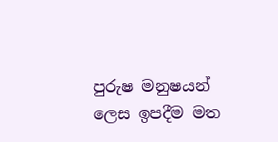පුරුෂ මනුෂයන් ලෙස ඉපදීම මත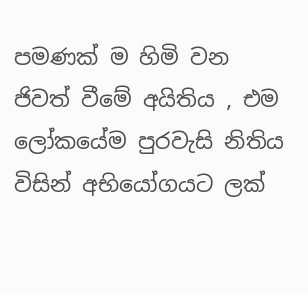පමණක් ම හිමි වන ජිවත් වීමේ අයිතිය , එම ලෝකයේම පුරවැසි නිතිය විසින් අභියෝගයට ලක්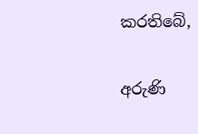කරතිබේ,

අරුණි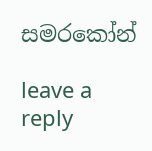සමරකෝන්

leave a reply